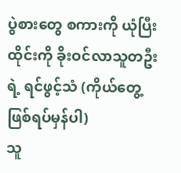ပွဲစားတွေ စကားကို ယုံပြီး ထိုင်းကို ခိုးဝင်လာသူတဦးရဲ့ ရင်ဖွင့်သံ (ကိုယ်တွေ့ ဖြစ်ရပ်မှန်ပါ)
သူ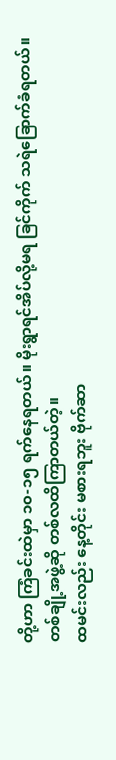တို့ဟာ ကြံခင်းထဲမှာ ၁၀-၁၅ ရက်နေရတယ်။ မိုးရွာရင်အိပ်လို့မရ ခြင်ကိုက် သရဲခြောက်ခံရတယ်။ တစ်ချို့အဖွဲ့ဆို တစ်လထိကြာတယ်တဲ့။
ထမင်းလည်း နေ့တိုင်း မစားရဘူး ဗိုက်ဆာ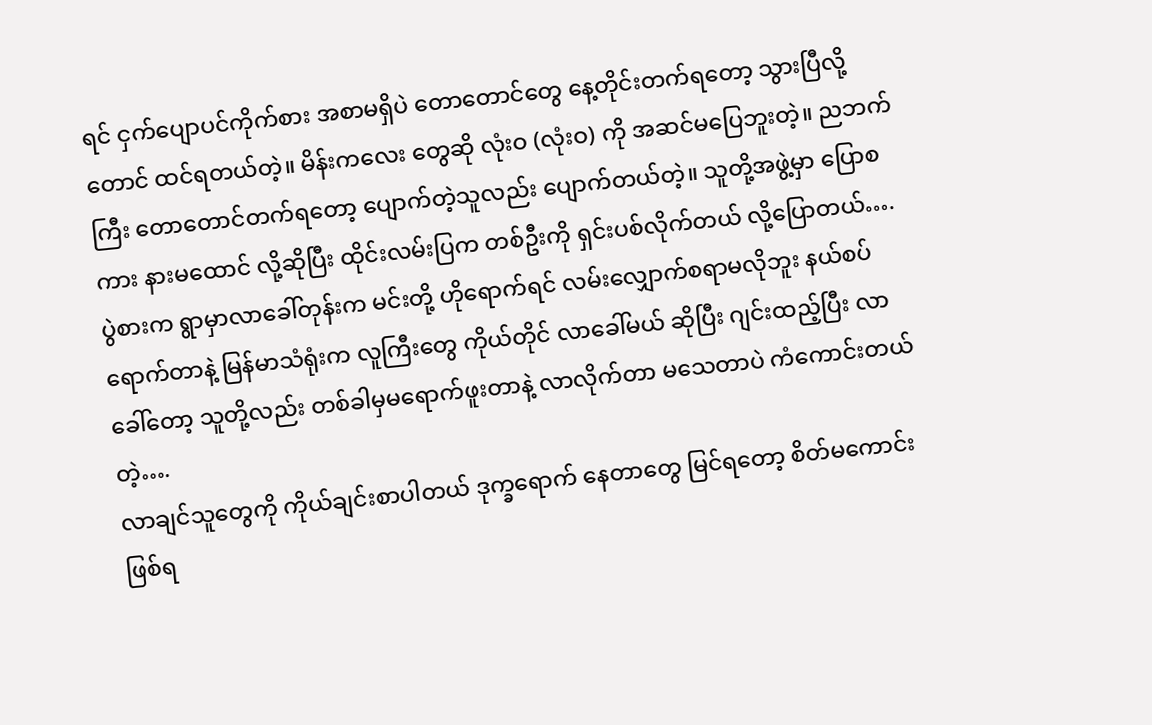ရင် ငှက်ပျောပင်ကိုက်စား အစာမရှိပဲ တောတောင်တွေ နေ့တိုင်းတက်ရတော့ သွားပြီလို့တောင် ထင်ရတယ်တဲ့။ မိန်းကလေး တွေဆို လုံးဝ (လုံးဝ) ကို အဆင်မပြေဘူးတဲ့။ ညဘက် ကြီး တောတောင်တက်ရတော့ ပျောက်တဲ့သူလည်း ပျောက်တယ်တဲ့။ သူတို့အဖွဲ့မှာ ပြောစကား နားမထောင် လို့ဆိုပြီး ထိုင်းလမ်းပြက တစ်ဦးကို ရှင်းပစ်လိုက်တယ် လို့ပြောတယ်….
ပွဲစားက ရွာမှာလာခေါ်တုန်းက မင်းတို့ ဟိုရောက်ရင် လမ်းလျှောက်စရာမလိုဘူး နယ်စပ်ရောက်တာနဲ့ မြန်မာသံရုံးက လူကြီးတွေ ကိုယ်တိုင် လာခေါ်မယ် ဆိုပြီး ဂျင်းထည့်ပြီး လာခေါ်တော့ သူတို့လည်း တစ်ခါမှမရောက်ဖူးတာနဲ့ လာလိုက်တာ မသေတာပဲ ကံကောင်းတယ်တဲ့….
လာချင်သူတွေကို ကိုယ်ချင်းစာပါတယ် ဒုက္ခရောက် နေတာတွေ မြင်ရတော့ စိတ်မကောင်းဖြစ်ရ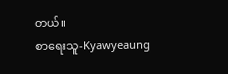တယ်။
စာရေးသူ-Kyawyeaung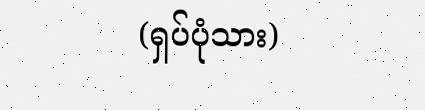(ရှပ်ပုံသား)